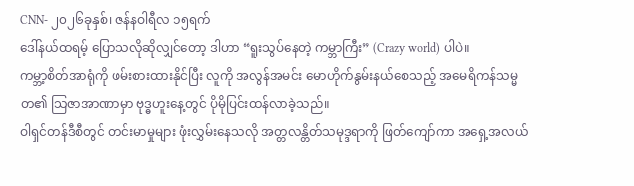CNN- ၂၀၂၆ခုနှစ်၊ ဇန်နဝါရီလ ၁၅ရက်
ဒေါ်နယ်ထရမ့် ပြောသလိုဆိုလျှင်တော့ ဒါဟာ “ရူးသွပ်နေတဲ့ ကမ္ဘာကြီး” (Crazy world) ပါပဲ။
ကမ္ဘာ့စိတ်အာရုံကို ဖမ်းစားထားနိုင်ပြီး လူကို အလွန်အမင်း မောဟိုက်နွမ်းနယ်စေသည့် အမေရိကန်သမ္မတ၏ သြဇာအာဏာမှာ ဗုဒ္ဓဟူးနေ့တွင် ပိုမိုပြင်းထန်လာခဲ့သည်။
ဝါရှင်တန်ဒီစီတွင် တင်းမာမှုများ ဖုံးလွှမ်းနေသလို အတ္တလန္တိတ်သမုဒ္ဒရာကို ဖြတ်ကျော်ကာ အရှေ့အလယ်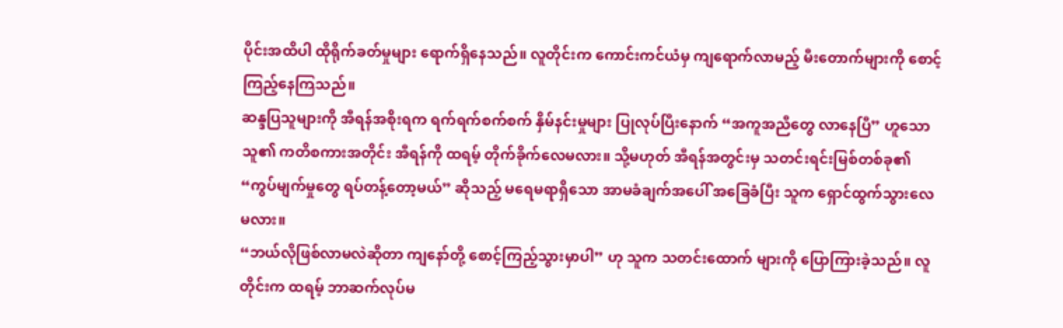ပိုင်းအထိပါ ထိုရိုက်ခတ်မှုများ ရောက်ရှိနေသည်။ လူတိုင်းက ကောင်းကင်ယံမှ ကျရောက်လာမည့် မီးတောက်များကို စောင့်ကြည့်နေကြသည်။
ဆန္ဒပြသူများကို အီရန်အစိုးရက ရက်ရက်စက်စက် နှိမ်နင်းမှုများ ပြုလုပ်ပြီးနောက် “အကူအညီတွေ လာနေပြီ” ဟူသော သူ၏ ကတိစကားအတိုင်း အီရန်ကို ထရမ့် တိုက်ခိုက်လေမလား။ သို့မဟုတ် အီရန်အတွင်းမှ သတင်းရင်းမြစ်တစ်ခု၏ “ကွပ်မျက်မှုတွေ ရပ်တန့်တော့မယ်” ဆိုသည့် မရေမရာရှိသော အာမခံချက်အပေါ် အခြေခံပြီး သူက ရှောင်ထွက်သွားလေမလား။
“ဘယ်လိုဖြစ်လာမလဲဆိုတာ ကျနော်တို့ စောင့်ကြည့်သွားမှာပါ” ဟု သူက သတင်းထောက် များကို ပြောကြားခဲ့သည်။ လူတိုင်းက ထရမ့် ဘာဆက်လုပ်မ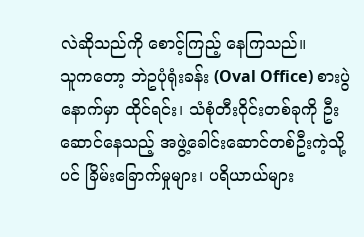လဲဆိုသည်ကို စောင့်ကြည့် နေကြသည်။
သူကတော့ ဘဲဥပုံရုံးခန်း (Oval Office) စားပွဲနောက်မှာ ထိုင်ရင်း၊ သံစုံတီးဝိုင်းတစ်ခုကို ဦးဆောင်နေသည့် အဖွဲ့ခေါင်းဆောင်တစ်ဦးကဲ့သို့ပင် ခြိမ်းခြောက်မှုများ၊ ပရိယာယ်များ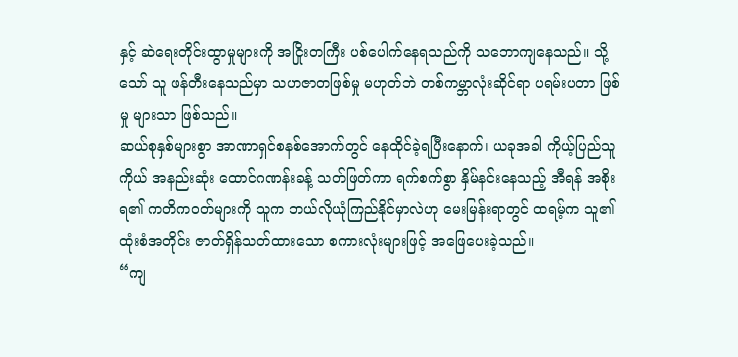နှင့် ဆဲရေးတိုင်းထွာမှုများကို အငြိုးတကြီး ပစ်ပေါက်နေရသည်ကို သဘောကျနေသည်။ သို့သော် သူ ဖန်တီးနေသည်မှာ သဟဇာတဖြစ်မှု မဟုတ်ဘဲ တစ်ကမ္ဘာလုံးဆိုင်ရာ ပရမ်းပတာ ဖြစ်မှု များသာ ဖြစ်သည်။
ဆယ်စုနှစ်များစွာ အာဏာရှင်စနစ်အောက်တွင် နေထိုင်ခဲ့ရပြီးနောက်၊ ယခုအခါ ကိုယ့်ပြည်သူ ကိုယ် အနည်းဆုံး ထောင်ဂဏန်းခန့် သတ်ဖြတ်ကာ ရက်စက်စွာ နှိမ်နင်းနေသည့် အီရန် အစိုးရ၏ ကတိကဝတ်များကို သူက ဘယ်လိုယုံကြည်နိုင်မှာလဲဟု မေးမြန်းရာတွင် ထရမ့်က သူ၏ ထုံးစံအတိုင်း ဇာတ်ရှိန်သတ်ထားသော စကားလုံးများဖြင့် အဖြေပေးခဲ့သည်။
“ကျ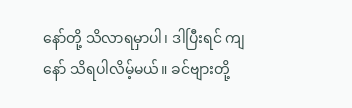နော်တို့ သိလာရမှာပါ၊ ဒါပြီးရင် ကျနော် သိရပါလိမ့်မယ်။ ခင်ဗျားတို့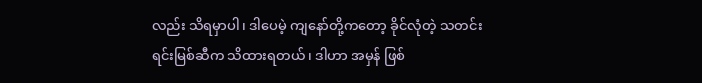လည်း သိရမှာပါ၊ ဒါပေမဲ့ ကျနော်တို့ကတော့ ခိုင်လုံတဲ့ သတင်းရင်းမြစ်ဆီက သိထားရတယ်၊ ဒါဟာ အမှန် ဖြစ်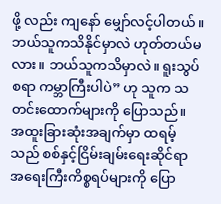ဖို့ လည်း ကျနော် မျှော်လင့်ပါတယ်။ ဘယ်သူကသိနိုင်မှာလဲ ဟုတ်တယ်မလား။ ဘယ်သူကသိမှာလဲ။ ရူးသွပ်စရာ ကမ္ဘာကြီးပါပဲ” ဟု သူက သတင်းထောက်များကို ပြောသည်။
အထူးခြားဆုံးအချက်မှာ ထရမ့်သည် စစ်နှင့်ငြိမ်းချမ်းရေးဆိုင်ရာ အရေးကြီးကိစ္စရပ်များကို ပြော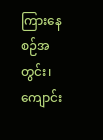ကြားနေစဉ်အတွင်း၊ ကျောင်း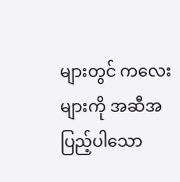များတွင် ကလေးများကို အဆီအပြည့်ပါသော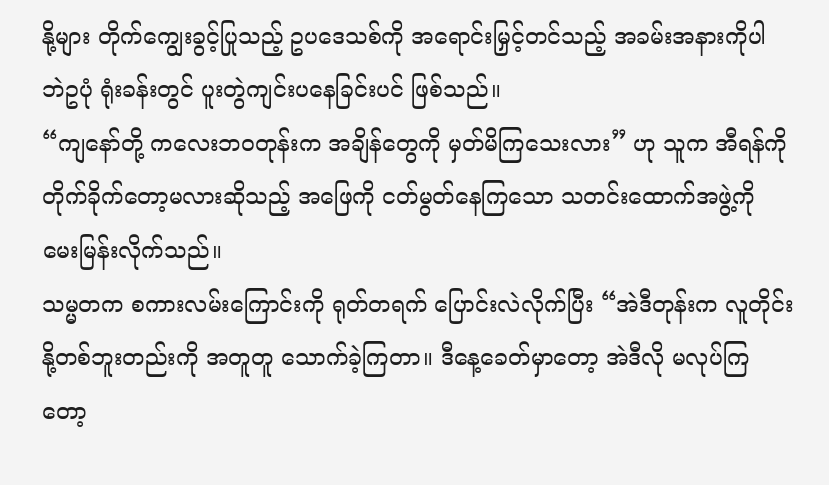နို့များ တိုက်ကျွေးခွင့်ပြုသည့် ဥပဒေသစ်ကို အရောင်းမြှင့်တင်သည့် အခမ်းအနားကိုပါ ဘဲဥပုံ ရုံးခန်းတွင် ပူးတွဲကျင်းပနေခြင်းပင် ဖြစ်သည်။
“ကျနော်တို့ ကလေးဘဝတုန်းက အချိန်တွေကို မှတ်မိကြသေးလား” ဟု သူက အီရန်ကို တိုက်ခိုက်တော့မလားဆိုသည့် အဖြေကို ငတ်မွတ်နေကြသော သတင်းထောက်အဖွဲ့ကို မေးမြန်းလိုက်သည်။
သမ္မတက စကားလမ်းကြောင်းကို ရုတ်တရက် ပြောင်းလဲလိုက်ပြီး “အဲဒီတုန်းက လူတိုင်း နို့တစ်ဘူးတည်းကို အတူတူ သောက်ခဲ့ကြတာ။ ဒီနေ့ခေတ်မှာတော့ အဲဒီလို မလုပ်ကြ တော့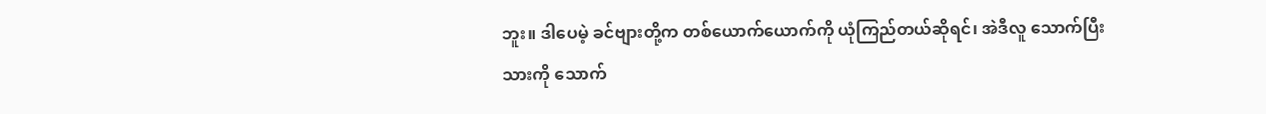ဘူး။ ဒါပေမဲ့ ခင်ဗျားတို့က တစ်ယောက်ယောက်ကို ယုံကြည်တယ်ဆိုရင်၊ အဲဒီလူ သောက်ပြီးသားကို သောက်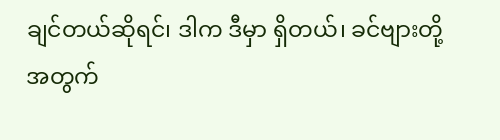ချင်တယ်ဆိုရင်၊ ဒါက ဒီမှာ ရှိတယ်၊ ခင်ဗျားတို့အတွက်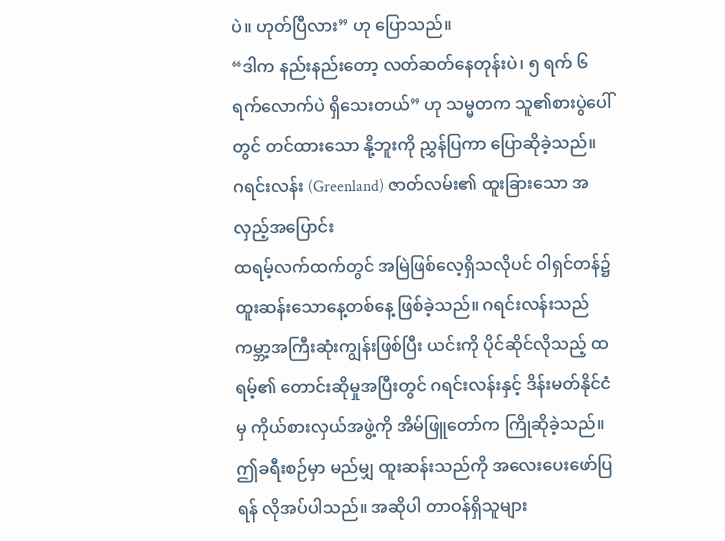ပဲ။ ဟုတ်ပြီလား” ဟု ပြောသည်။
“ဒါက နည်းနည်းတော့ လတ်ဆတ်နေတုန်းပဲ၊ ၅ ရက် ၆ ရက်လောက်ပဲ ရှိသေးတယ်” ဟု သမ္မတက သူ၏စားပွဲပေါ်တွင် တင်ထားသော နို့ဘူးကို ညွှန်ပြကာ ပြောဆိုခဲ့သည်။
ဂရင်းလန်း (Greenland) ဇာတ်လမ်း၏ ထူးခြားသော အလှည့်အပြောင်း
ထရမ့်လက်ထက်တွင် အမြဲဖြစ်လေ့ရှိသလိုပင် ဝါရှင်တန်၌ ထူးဆန်းသောနေ့တစ်နေ့ ဖြစ်ခဲ့သည်။ ဂရင်းလန်းသည် ကမ္ဘာ့အကြီးဆုံးကျွန်းဖြစ်ပြီး ယင်းကို ပိုင်ဆိုင်လိုသည့် ထရမ့်၏ တောင်းဆိုမှုအပြီးတွင် ဂရင်းလန်းနှင့် ဒိန်းမတ်နိုင်ငံမှ ကိုယ်စားလှယ်အဖွဲ့ကို အိမ်ဖြူတော်က ကြိုဆိုခဲ့သည်။
ဤခရီးစဉ်မှာ မည်မျှ ထူးဆန်းသည်ကို အလေးပေးဖော်ပြရန် လိုအပ်ပါသည်။ အဆိုပါ တာဝန်ရှိသူများ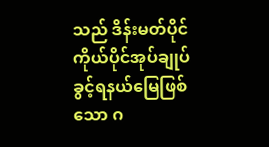သည် ဒိန်းမတ်ပိုင် ကိုယ်ပိုင်အုပ်ချုပ်ခွင့်ရနယ်မြေဖြစ်သော ဂ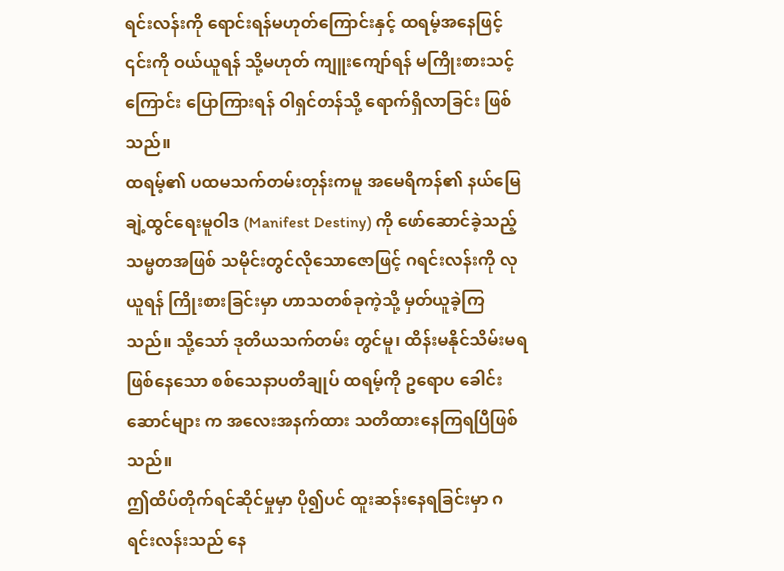ရင်းလန်းကို ရောင်းရန်မဟုတ်ကြောင်းနှင့် ထရမ့်အနေဖြင့် ၎င်းကို ဝယ်ယူရန် သို့မဟုတ် ကျူးကျော်ရန် မကြိုးစားသင့်ကြောင်း ပြောကြားရန် ဝါရှင်တန်သို့ ရောက်ရှိလာခြင်း ဖြစ်သည်။
ထရမ့်၏ ပထမသက်တမ်းတုန်းကမူ အမေရိကန်၏ နယ်မြေချဲ့ထွင်ရေးမူဝါဒ (Manifest Destiny) ကို ဖော်ဆောင်ခဲ့သည့် သမ္မတအဖြစ် သမိုင်းတွင်လိုသောဇောဖြင့် ဂရင်းလန်းကို လုယူရန် ကြိုးစားခြင်းမှာ ဟာသတစ်ခုကဲ့သို့ မှတ်ယူခဲ့ကြသည်။ သို့သော် ဒုတိယသက်တမ်း တွင်မူ၊ ထိန်းမနိုင်သိမ်းမရ ဖြစ်နေသော စစ်သေနာပတိချုပ် ထရမ့်ကို ဥရောပ ခေါင်းဆောင်များ က အလေးအနက်ထား သတိထားနေကြရပြီဖြစ်သည်။
ဤထိပ်တိုက်ရင်ဆိုင်မှုမှာ ပို၍ပင် ထူးဆန်းနေရခြင်းမှာ ဂရင်းလန်းသည် နေ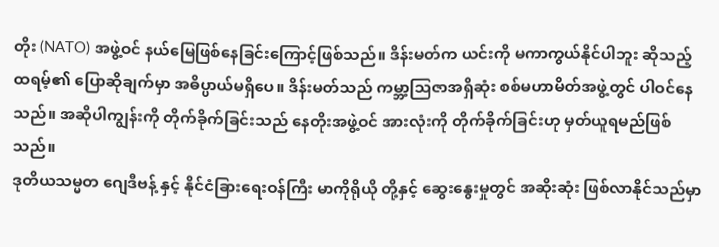တိုး (NATO) အဖွဲ့ဝင် နယ်မြေဖြစ်နေခြင်းကြောင့်ဖြစ်သည်။ ဒိန်းမတ်က ယင်းကို မကာကွယ်နိုင်ပါဘူး ဆိုသည့် ထရမ့်၏ ပြောဆိုချက်မှာ အဓိပ္ပာယ်မရှိပေ။ ဒိန်းမတ်သည် ကမ္ဘာ့သြဇာအရှိဆုံး စစ်မဟာမိတ်အဖွဲ့တွင် ပါဝင်နေသည်။ အဆိုပါကျွန်းကို တိုက်ခိုက်ခြင်းသည် နေတိုးအဖွဲ့ဝင် အားလုံးကို တိုက်ခိုက်ခြင်းဟု မှတ်ယူရမည်ဖြစ်သည်။
ဒုတိယသမ္မတ ဂျေဒီဗန့် နှင့် နိုင်ငံခြားရေးဝန်ကြီး မာကိုရိုယို တို့နှင့် ဆွေးနွေးမှုတွင် အဆိုးဆုံး ဖြစ်လာနိုင်သည်မှာ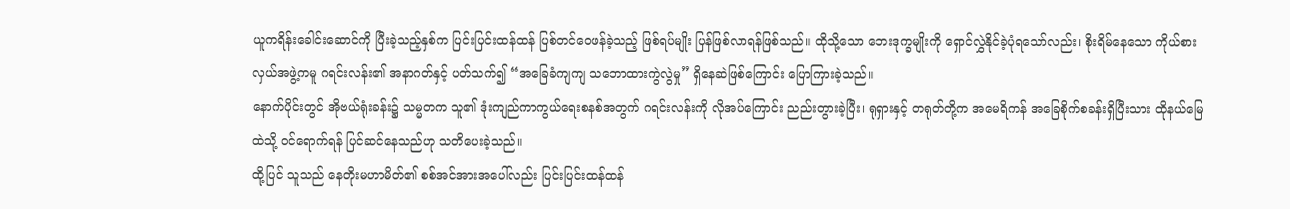ယူကရိန်းခေါင်းဆောင်ကို ပြီးခဲ့သည့်နှစ်က ပြင်းပြင်းထန်ထန် ပြစ်တင်ဝေဖန်ခဲ့သည့် ဖြစ်ရပ်မျိုး ပြန်ဖြစ်လာရန်ဖြစ်သည်။ ထိုသို့သော ဘေးဒုက္ခမျိုးကို ရှောင်လွှဲနိုင်ခဲ့ပုံရသော်လည်း၊ စိုးရိမ်နေသော ကိုယ်စားလှယ်အဖွဲ့ကမူ ဂရင်းလန်း၏ အနာဂတ်နှင့် ပတ်သက်၍ “အခြေခံကျကျ သဘောထားကွဲလွဲမှု” ရှိနေဆဲဖြစ်ကြောင်း ပြောကြားခဲ့သည်။
နောက်ပိုင်းတွင် အိုဗယ်ရုံးခန်း၌ သမ္မတက သူ၏ ဒုံးကျည်ကာကွယ်ရေးစနစ်အတွက် ဂရင်းလန်းကို လိုအပ်ကြောင်း ညည်းတွားခဲ့ပြီး၊ ရုရှားနှင့် တရုတ်တို့က အမေရိကန် အခြေစိုက်စခန်းရှိပြီးသား ထိုနယ်မြေထဲသို့ ဝင်ရောက်ရန် ပြင်ဆင်နေသည်ဟု သတိပေးခဲ့သည်။
ထို့ပြင် သူသည် နေတိုးမဟာမိတ်၏ စစ်အင်အားအပေါ်လည်း ပြင်းပြင်းထန်ထန်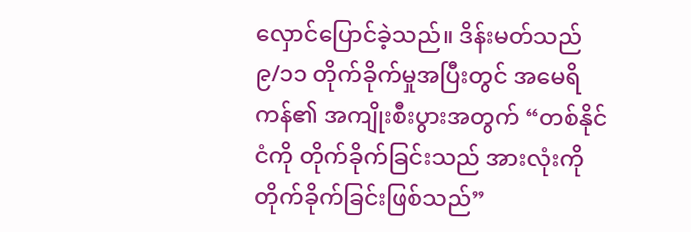လှောင်ပြောင်ခဲ့သည်။ ဒိန်းမတ်သည် ၉/၁၁ တိုက်ခိုက်မှုအပြီးတွင် အမေရိကန်၏ အကျိုးစီးပွားအတွက် “တစ်နိုင်ငံကို တိုက်ခိုက်ခြင်းသည် အားလုံးကို တိုက်ခိုက်ခြင်းဖြစ်သည်”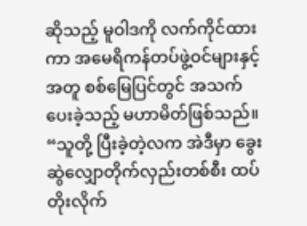ဆိုသည့် မူဝါဒကို လက်ကိုင်ထားကာ အမေရိကန်တပ်ဖွဲ့ဝင်များနှင့်အတူ စစ်မြေပြင်တွင် အသက်ပေးခဲ့သည့် မဟာမိတ်ဖြစ်သည်။
“သူတို့ ပြီးခဲ့တဲ့လက အဲဒီမှာ ခွေးဆွဲလျှောတိုက်လှည်းတစ်စီး ထပ်တိုးလိုက်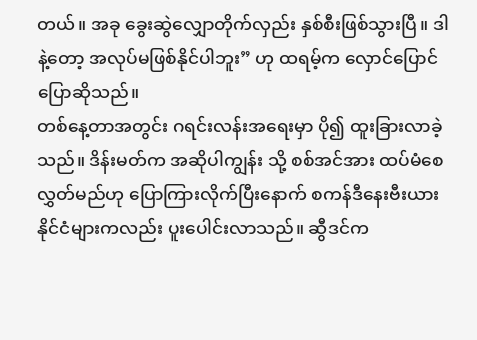တယ်။ အခု ခွေးဆွဲလျှောတိုက်လှည်း နှစ်စီးဖြစ်သွားပြီ။ ဒါနဲ့တော့ အလုပ်မဖြစ်နိုင်ပါဘူး” ဟု ထရမ့်က လှောင်ပြောင်ပြောဆိုသည်။
တစ်နေ့တာအတွင်း ဂရင်းလန်းအရေးမှာ ပို၍ ထူးခြားလာခဲ့သည်။ ဒိန်းမတ်က အဆိုပါကျွန်း သို့ စစ်အင်အား ထပ်မံစေလွှတ်မည်ဟု ပြောကြားလိုက်ပြီးနောက် စကန်ဒီနေးဗီးယား နိုင်ငံများကလည်း ပူးပေါင်းလာသည်။ ဆွီဒင်က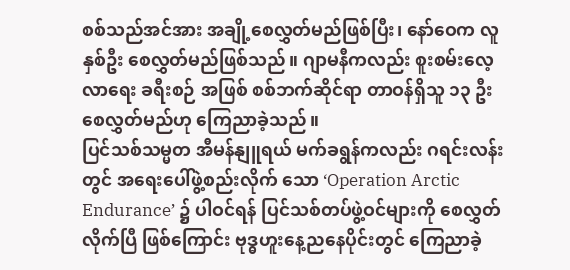စစ်သည်အင်အား အချို့စေလွှတ်မည်ဖြစ်ပြီး၊ နော်ဝေက လူနှစ်ဦး စေလွှတ်မည်ဖြစ်သည်။ ဂျာမနီကလည်း စူးစမ်းလေ့လာရေး ခရီးစဉ် အဖြစ် စစ်ဘက်ဆိုင်ရာ တာဝန်ရှိသူ ၁၃ ဦး စေလွှတ်မည်ဟု ကြေညာခဲ့သည်။
ပြင်သစ်သမ္မတ အီမန်နျူရယ် မက်ခရွန်ကလည်း ဂရင်းလန်းတွင် အရေးပေါ်ဖွဲ့စည်းလိုက် သော ‘Operation Arctic Endurance’ ၌ ပါဝင်ရန် ပြင်သစ်တပ်ဖွဲ့ဝင်များကို စေလွှတ် လိုက်ပြီ ဖြစ်ကြောင်း ဗုဒ္ဓဟူးနေ့ညနေပိုင်းတွင် ကြေညာခဲ့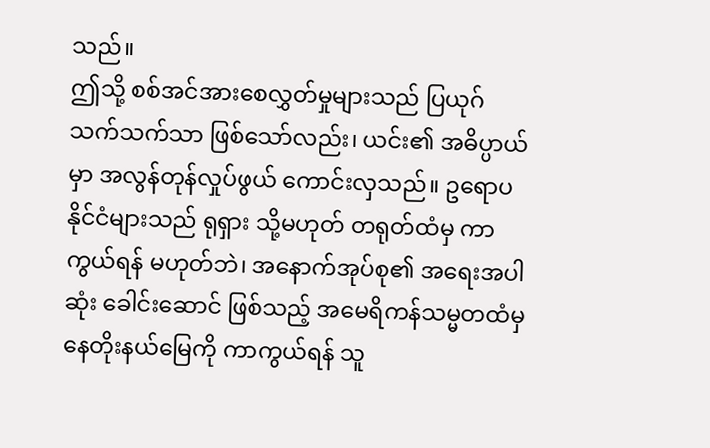သည်။
ဤသို့ စစ်အင်အားစေလွှတ်မှုများသည် ပြယုဂ်သက်သက်သာ ဖြစ်သော်လည်း၊ ယင်း၏ အဓိပ္ပာယ်မှာ အလွန်တုန်လှုပ်ဖွယ် ကောင်းလှသည်။ ဥရောပနိုင်ငံများသည် ရုရှား သို့မဟုတ် တရုတ်ထံမှ ကာကွယ်ရန် မဟုတ်ဘဲ၊ အနောက်အုပ်စု၏ အရေးအပါဆုံး ခေါင်းဆောင် ဖြစ်သည့် အမေရိကန်သမ္မတထံမှ နေတိုးနယ်မြေကို ကာကွယ်ရန် သူ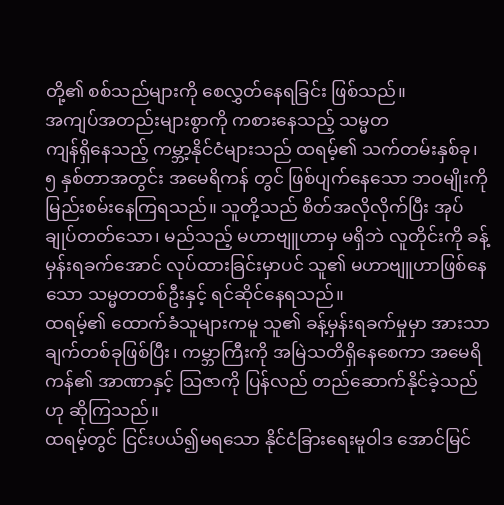တို့၏ စစ်သည်များကို စေလွှတ်နေရခြင်း ဖြစ်သည်။
အကျပ်အတည်းများစွာကို ကစားနေသည့် သမ္မတ
ကျန်ရှိနေသည့် ကမ္ဘာ့နိုင်ငံများသည် ထရမ့်၏ သက်တမ်းနှစ်ခု၊ ၅ နှစ်တာအတွင်း အမေရိကန် တွင် ဖြစ်ပျက်နေသော ဘဝမျိုးကို မြည်းစမ်းနေကြရသည်။ သူတို့သည် စိတ်အလိုလိုက်ပြီး အုပ်ချုပ်တတ်သော၊ မည်သည့် မဟာဗျူဟာမှ မရှိဘဲ လူတိုင်းကို ခန့်မှန်းရခက်အောင် လုပ်ထားခြင်းမှာပင် သူ၏ မဟာဗျူဟာဖြစ်နေသော သမ္မတတစ်ဦးနှင့် ရင်ဆိုင်နေရသည်။
ထရမ့်၏ ထောက်ခံသူများကမူ သူ၏ ခန့်မှန်းရခက်မှုမှာ အားသာချက်တစ်ခုဖြစ်ပြီး၊ ကမ္ဘာကြီးကို အမြဲသတိရှိနေစေကာ အမေရိကန်၏ အာဏာနှင့် သြဇာကို ပြန်လည် တည်ဆောက်နိုင်ခဲ့သည်ဟု ဆိုကြသည်။
ထရမ့်တွင် ငြင်းပယ်၍မရသော နိုင်ငံခြားရေးမူဝါဒ အောင်မြင်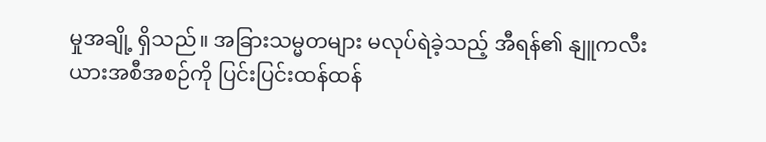မှုအချို့ ရှိသည်။ အခြားသမ္မတများ မလုပ်ရဲခဲ့သည့် အီရန်၏ နျူကလီးယားအစီအစဉ်ကို ပြင်းပြင်းထန်ထန်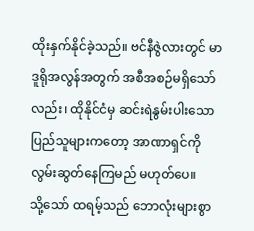ထိုးနှက်နိုင်ခဲ့သည်။ ဗင်နီဇွဲလားတွင် မာဒူရိုအလွန်အတွက် အစီအစဉ်မရှိသော်လည်း၊ ထိုနိုင်ငံမှ ဆင်းရဲနွမ်းပါးသော ပြည်သူများကတော့ အာဏာရှင်ကို လွမ်းဆွတ်နေကြမည် မဟုတ်ပေ။
သို့သော် ထရမ့်သည် ဘောလုံးများစွာ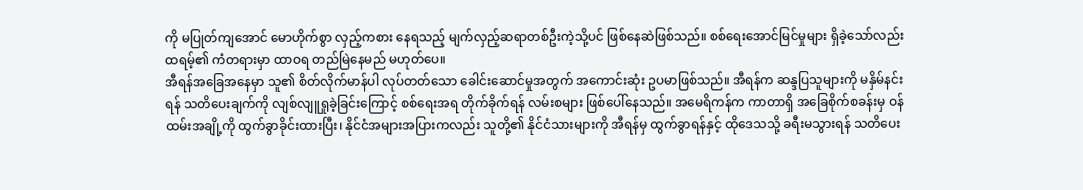ကို မပြုတ်ကျအောင် မောဟိုက်စွာ လှည့်ကစား နေရသည့် မျက်လှည့်ဆရာတစ်ဦးကဲ့သို့ပင် ဖြစ်နေဆဲဖြစ်သည်။ စစ်ရေးအောင်မြင်မှုများ ရှိခဲ့သော်လည်း ထရမ့်၏ ကံတရားမှာ ထာဝရ တည်မြဲနေမည် မဟုတ်ပေ။
အီရန်အခြေအနေမှာ သူ၏ စိတ်လိုက်မာန်ပါ လုပ်တတ်သော ခေါင်းဆောင်မှုအတွက် အကောင်းဆုံး ဥပမာဖြစ်သည်။ အီရန်က ဆန္ဒပြသူများကို မနှိမ်နင်းရန် သတိပေးချက်ကို လျစ်လျူရှုခဲ့ခြင်းကြောင့် စစ်ရေးအရ တိုက်ခိုက်ရန် လမ်းစများ ဖြစ်ပေါ်နေသည်။ အမေရိကန်က ကာတာရှိ အခြေစိုက်စခန်းမှ ဝန်ထမ်းအချို့ကို ထွက်ခွာခိုင်းထားပြီး၊ နိုင်ငံအများအပြားကလည်း သူတို့၏ နိုင်ငံသားများကို အီရန်မှ ထွက်ခွာရန်နှင့် ထိုဒေသသို့ ခရီးမသွားရန် သတိပေး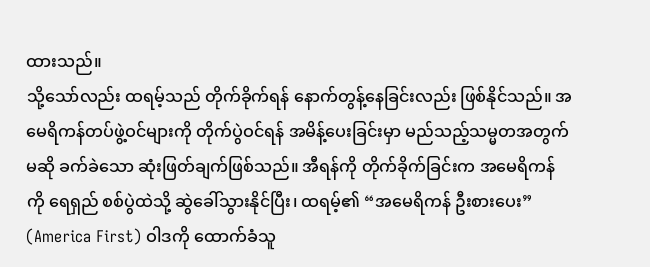ထားသည်။
သို့သော်လည်း ထရမ့်သည် တိုက်ခိုက်ရန် နောက်တွန့်နေခြင်းလည်း ဖြစ်နိုင်သည်။ အမေရိကန်တပ်ဖွဲ့ဝင်များကို တိုက်ပွဲဝင်ရန် အမိန့်ပေးခြင်းမှာ မည်သည့်သမ္မတအတွက်မဆို ခက်ခဲသော ဆုံးဖြတ်ချက်ဖြစ်သည်။ အီရန်ကို တိုက်ခိုက်ခြင်းက အမေရိကန်ကို ရေရှည် စစ်ပွဲထဲသို့ ဆွဲခေါ်သွားနိုင်ပြီး၊ ထရမ့်၏ “အမေရိကန် ဦးစားပေး” (America First) ဝါဒကို ထောက်ခံသူ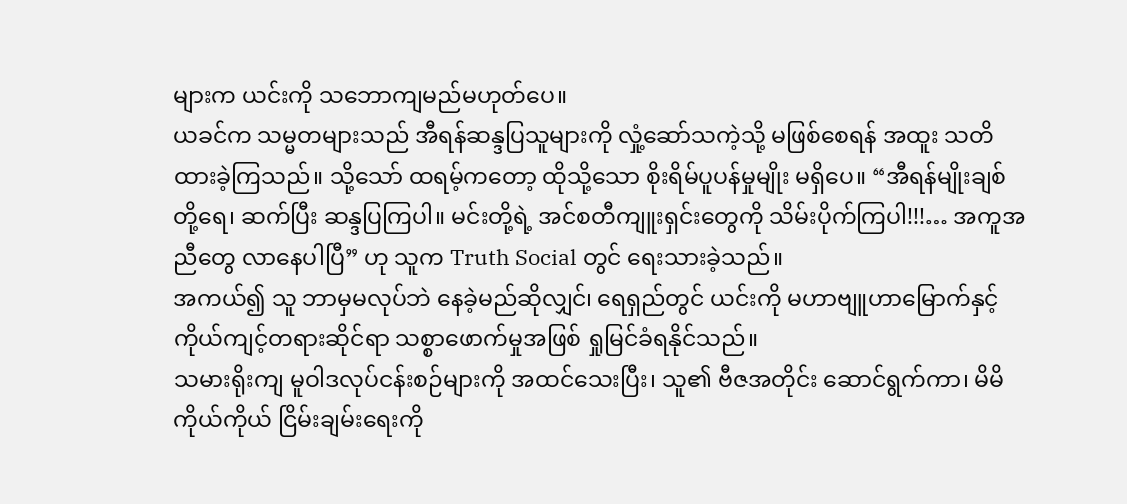များက ယင်းကို သဘောကျမည်မဟုတ်ပေ။
ယခင်က သမ္မတများသည် အီရန်ဆန္ဒပြသူများကို လှုံ့ဆော်သကဲ့သို့ မဖြစ်စေရန် အထူး သတိထားခဲ့ကြသည်။ သို့သော် ထရမ့်ကတော့ ထိုသို့သော စိုးရိမ်ပူပန်မှုမျိုး မရှိပေ။ “အီရန်မျိုးချစ်တို့ရေ၊ ဆက်ပြီး ဆန္ဒပြကြပါ။ မင်းတို့ရဲ့ အင်စတီကျူးရှင်းတွေကို သိမ်းပိုက်ကြပါ!!!… အကူအညီတွေ လာနေပါပြီ” ဟု သူက Truth Social တွင် ရေးသားခဲ့သည်။
အကယ်၍ သူ ဘာမှမလုပ်ဘဲ နေခဲ့မည်ဆိုလျှင်၊ ရေရှည်တွင် ယင်းကို မဟာဗျူဟာမြောက်နှင့် ကိုယ်ကျင့်တရားဆိုင်ရာ သစ္စာဖောက်မှုအဖြစ် ရှုမြင်ခံရနိုင်သည်။
သမားရိုးကျ မူဝါဒလုပ်ငန်းစဉ်များကို အထင်သေးပြီး၊ သူ၏ ဗီဇအတိုင်း ဆောင်ရွက်ကာ၊ မိမိကိုယ်ကိုယ် ငြိမ်းချမ်းရေးကို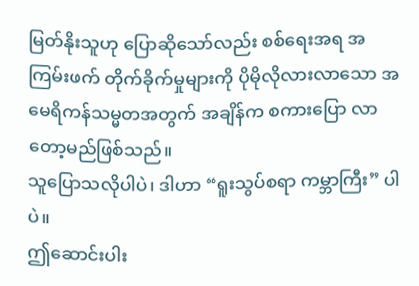မြတ်နိုးသူဟု ပြောဆိုသော်လည်း စစ်ရေးအရ အကြမ်းဖက် တိုက်ခိုက်မှုများကို ပိုမိုလိုလားလာသော အမေရိကန်သမ္မတအတွက် အချိန်က စကားပြော လာတော့မည်ဖြစ်သည်။
သူပြောသလိုပါပဲ၊ ဒါဟာ “ရူးသွပ်စရာ ကမ္ဘာကြီး” ပါပဲ။
ဤဆောင်းပါး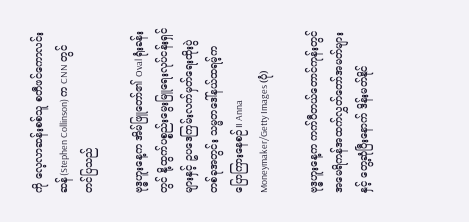ကို လေ့လာဆန်းစစ်သူ စတီဖင်ကောလင်းဆန်(Stephen Collinson) က CNN တွင် တင်ပြသည်

ဗုဒ္ဓဟူးနေ့က အိမ်ဖြူတော်၏ Oval ရုံးခန်းတွင် နို့ထွက်ပစ္စည်းမွေးမြူရေးလုပ်ငန်းရှင်များနှင့် ဥပဒေကြမ်းလက်မှတ်ရေးထိုးပွဲတစ်ခုအတွင်း သမ္မတဒေါ်နယ်ထရမ့်က ပြောကြားနေစဉ်။ Anna Moneymaker/Getty Images (ပုံ)

ဗုဒ္ဓဟူးနေ့က ကက်ပီတယ်တောင်ကုန်းတွင် အမေရိကန်အထက်လွှတ်တော်အမတ်များနှင့် တွေ့ဆုံပြီးနောက် ဒိန်းမတ်နိုင်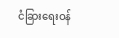ငံခြားရေးဝန်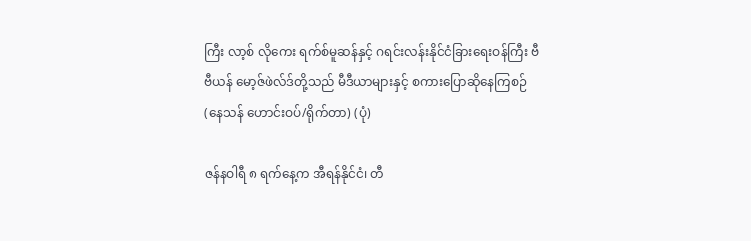ကြီး လာ့စ် လိုကေး ရက်စ်မူဆန်နှင့် ဂရင်းလန်းနိုင်ငံခြားရေးဝန်ကြီး ဗီဗီယန် မော့ဇ်ဖဲလ်ဒ်တို့သည် မီဒီယာများနှင့် စကားပြောဆိုနေကြစဉ် (နေသန် ဟောင်းဝပ်/ရိုက်တာ) (ပုံ)

ဇန်နဝါရီ ၈ ရက်နေ့က အီရန်နိုင်ငံ၊ တီ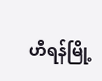ဟီရန်မြို့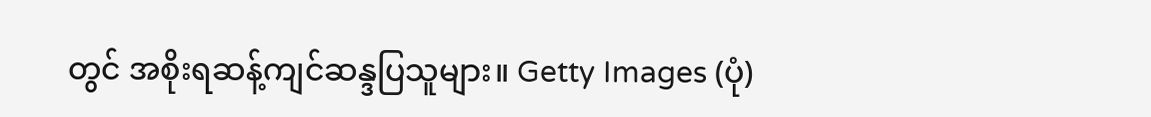တွင် အစိုးရဆန့်ကျင်ဆန္ဒပြသူများ။ Getty Images (ပုံ)